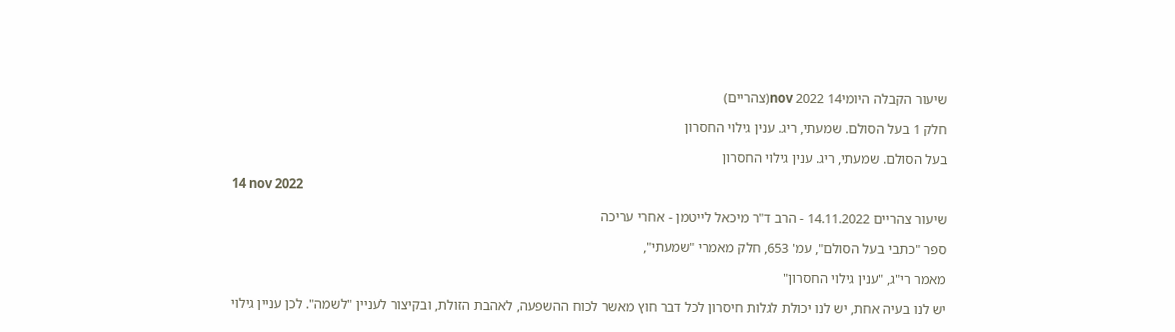שיעור הקבלה היומי14 nov 2022(צהריים)

חלק 1 בעל הסולם. שמעתי, ריג. ענין גילוי החסרון

בעל הסולם. שמעתי, ריג. ענין גילוי החסרון

14 nov 2022

שיעור צהריים 14.11.2022 - הרב ד"ר מיכאל לייטמן - אחרי עריכה

ספר "כתבי בעל הסולם", עמ' 653, חלק מאמרי "שמעתי",

מאמר רי"ג, "ענין גילוי החסרון"

יש לנו בעיה אחת, יש לנו יכולת לגלות חיסרון לכל דבר חוץ מאשר לכוח ההשפעה, לאהבת הזולת, ובקיצור לעניין "לשמה". לכן עניין גילוי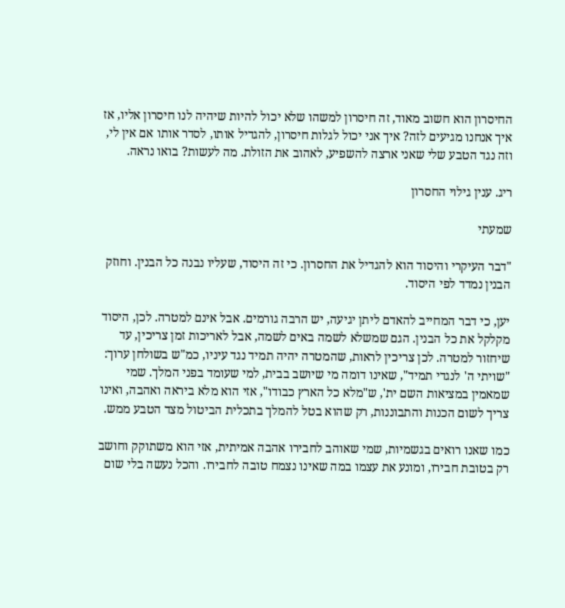החיסרון הוא חשוב מאוד, זה חיסרון למשהו שלא יכול להיות שיהיה לנו חיסרון אליו, אז איך אנחנו מגיעים לזה? איך אני יכול לגלות חיסרון, להגדיל אותו, לסדר אותו אם אין לי, וזה נגד הטבע שלי שאני ארצה להשפיע, לאהוב את הזולת. מה לעשות? בואו נראה.

ריג. ענין גילוי החסרון

שמעתי

"דבר העיקרי והיסוד הוא להגדיל את החסרון. כי זה היסוד, שעליו נבנה כל הבנין. וחוזק הבנין נמדד לפי היסוד.

יען, כי דבר המחייב להאדם ליתן יגיעה, יש הרבה גורמים. אבל אינם למטרה. לכן, היסוד מקלקל את כל הבנין. הגם שמשלא לשמה באים לשמה, אבל לאריכות זמן צריכין, עד שיחזור למטרה. לכן צריכין לראות, שהמטרה יהיה תמיד נגד עיניו, כמ"ש בשולחן ערוך: "שויתי ה' לנגדי תמיד", שאינו דומה מי שיושב בבית, למי שעומד בפני המלך. שמי שמאמין במציאות השם ית', ש"מלא כל הארץ כבודו", אזי הוא מלא ביראה ואהבה, ואינו צריך לשום הכנות והתבוננות, רק שהוא בטל להמלך בתכלית הביטול מצד הטבע ממש.

כמו שאנו רואים בגשמיות, שמי שאוהב לחבירו אהבה אמיתית, אזי הוא משתוקק וחושב רק בטובת חבירו, ומונע את עצמו במה שאינו נצמח טובה לחבירו. והכל נעשה בלי שום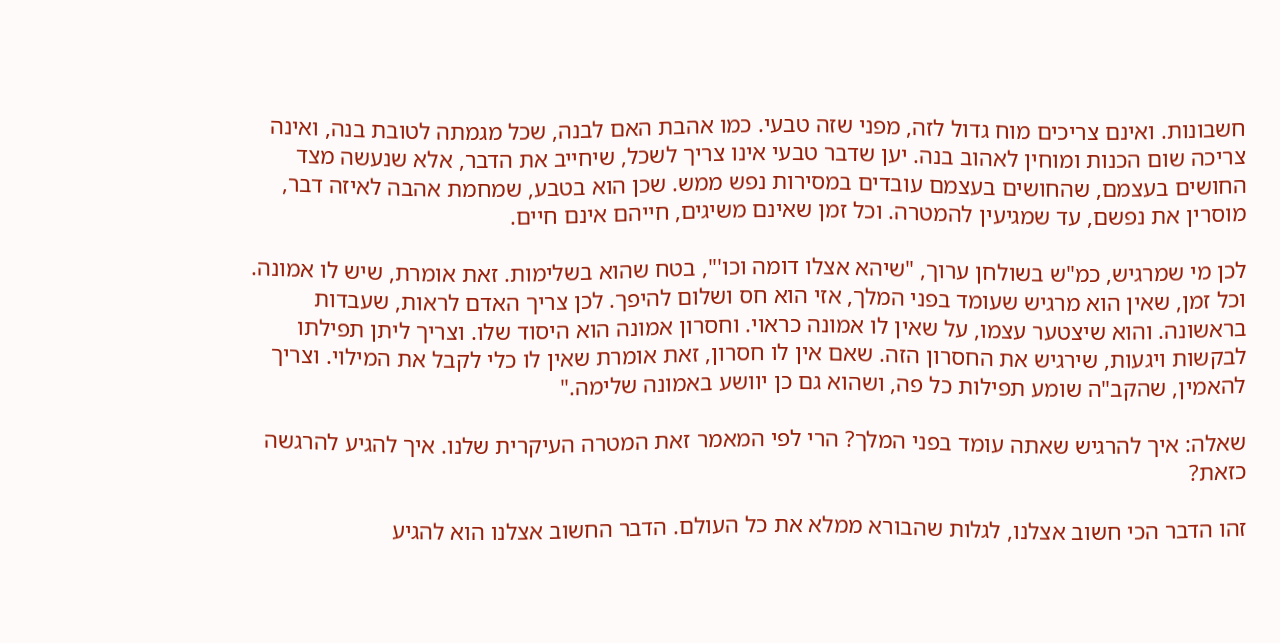חשבונות. ואינם צריכים מוח גדול לזה, מפני שזה טבעי. כמו אהבת האם לבנה, שכל מגמתה לטובת בנה, ואינה צריכה שום הכנות ומוחין לאהוב בנה. יען שדבר טבעי אינו צריך לשכל, שיחייב את הדבר, אלא שנעשה מצד החושים בעצמם, שהחושים בעצמם עובדים במסירות נפש ממש. שכן הוא בטבע, שמחמת אהבה לאיזה דבר, מוסרין את נפשם, עד שמגיעין להמטרה. וכל זמן שאינם משיגים, חייהם אינם חיים.

לכן מי שמרגיש, כמ"ש בשולחן ערוך, "שיהא אצלו דומה וכו'", בטח שהוא בשלימות. זאת אומרת, שיש לו אמונה. וכל זמן, שאין הוא מרגיש שעומד בפני המלך, אזי הוא חס ושלום להיפך. לכן צריך האדם לראות, שעבדות בראשונה. והוא שיצטער עצמו, על שאין לו אמונה כראוי. וחסרון אמונה הוא היסוד שלו. וצריך ליתן תפילתו לבקשות ויגעות, שירגיש את החסרון הזה. שאם אין לו חסרון, זאת אומרת שאין לו כלי לקבל את המילוי. וצריך להאמין, שהקב"ה שומע תפילות כל פה, ושהוא גם כן יוושע באמונה שלימה."

שאלה: איך להרגיש שאתה עומד בפני המלך? הרי לפי המאמר זאת המטרה העיקרית שלנו. איך להגיע להרגשה כזאת?

זהו הדבר הכי חשוב אצלנו, לגלות שהבורא ממלא את כל העולם. הדבר החשוב אצלנו הוא להגיע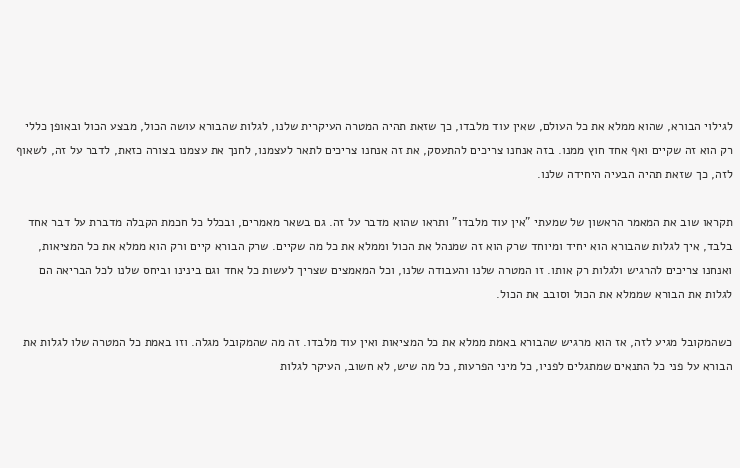לגילוי הבורא, שהוא ממלא את כל העולם, שאין עוד מלבדו, כך שזאת תהיה המטרה העיקרית שלנו, לגלות שהבורא עושה הכול, מבצע הכול ובאופן כללי רק הוא זה שקיים ואף אחד חוץ ממנו. בזה אנחנו צריכים להתעסק, את זה אנחנו צריכים לתאר לעצמנו, לחנך את עצמנו בצורה כזאת, לדבר על זה, לשאוף לזה, כך שזאת תהיה הבעיה היחידה שלנו.

תקראו שוב את המאמר הראשון של שמעתי "אין עוד מלבדו" ותראו שהוא מדבר על זה. גם בשאר מאמרים, ובכלל כל חכמת הקבלה מדברת על דבר אחד בלבד, איך לגלות שהבורא הוא יחיד ומיוחד שרק הוא זה שמנהל את הכול וממלא את כל מה שקיים. שרק הבורא קיים ורק הוא ממלא את כל המציאות, ואנחנו צריכים להרגיש ולגלות רק אותו. זו המטרה שלנו והעבודה שלנו, וכל המאמצים שצריך לעשות כל אחד וגם בינינו וביחס שלנו לכל הבריאה הם לגלות את הבורא שממלא את הכול וסובב את הכול.

כשהמקובל מגיע לזה, אז הוא מרגיש שהבורא באמת ממלא את כל המציאות ואין עוד מלבדו. זה מה שהמקובל מגלה. וזו באמת כל המטרה שלו לגלות את הבורא על פני כל התנאים שמתגלים לפניו, כל מיני הפרעות, כל מה שיש, לא חשוב, העיקר לגלות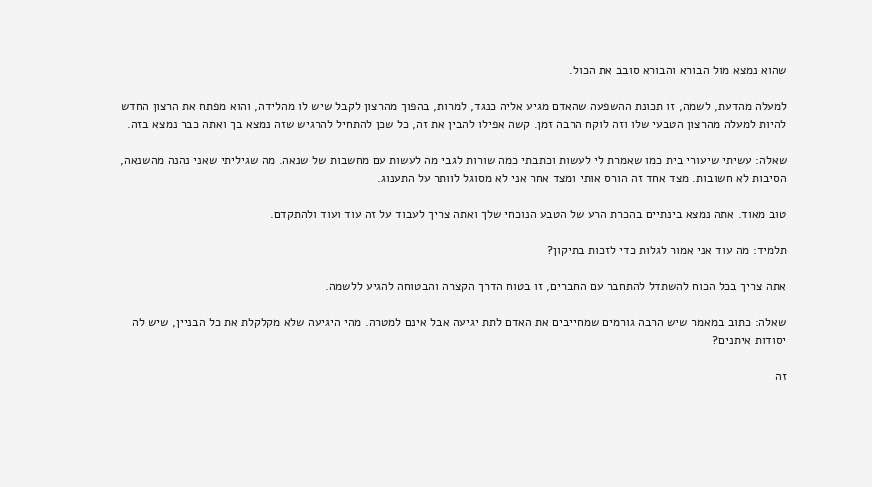שהוא נמצא מול הבורא והבורא סובב את הכול.

למעלה מהדעת, לשמה, זו תכונת ההשפעה שהאדם מגיע אליה כנגד, למרות, בהפוך מהרצון לקבל שיש לו מהלידה, והוא מפתח את הרצון החדש להיות למעלה מהרצון הטבעי שלו וזה לוקח הרבה זמן. קשה אפילו להבין את זה, כל שכן להתחיל להרגיש שזה נמצא בך ואתה כבר נמצא בזה.

שאלה: עשיתי שיעורי בית כמו שאמרת לי לעשות וכתבתי כמה שורות לגבי מה לעשות עם מחשבות של שנאה. מה שגיליתי שאני נהנה מהשנאה, הסיבות לא חשובות. מצד אחד זה הורס אותי ומצד אחר אני לא מסוגל לוותר על התענוג.

טוב מאוד. אתה נמצא בינתיים בהכרת הרע של הטבע הנוכחי שלך ואתה צריך לעבוד על זה עוד ועוד ולהתקדם.

תלמיד: מה עוד אני אמור לגלות כדי לזכות בתיקון?

אתה צריך בכל הכוח להשתדל להתחבר עם החברים, זו בטוח הדרך הקצרה והבטוחה להגיע ללשמה.

שאלה: כתוב במאמר שיש הרבה גורמים שמחייבים את האדם לתת יגיעה אבל אינם למטרה. מהי היגיעה שלא מקלקלת את כל הבניין, שיש לה יסודות איתנים?

זה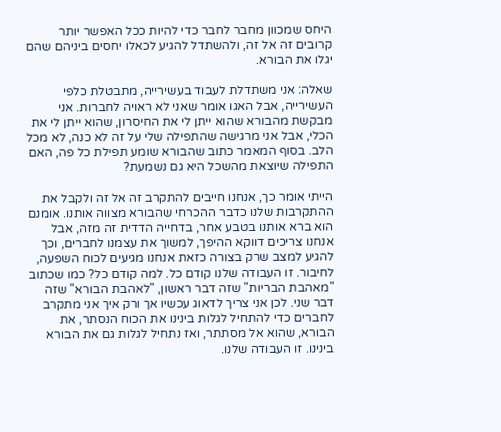היחס שמכוון מחבר לחבר כדי להיות ככל האפשר יותר קרובים זה אל זה, ולהשתדל להגיע לכאלו יחסים ביניהם שהם יגלו את הבורא.

שאלה: אני משתדלת לעבוד בעשירייה, מתבטלת כלפי העשירייה, אבל האגו אומר שאני לא ראויה לחברות. אני מבקשת מהבורא שהוא ייתן לי את החיסרון, שהוא ייתן לי את הכלי, אבל אני מרגישה שהתפילה שלי על זה לא כנה, לא מכל הלב. בסוף המאמר כתוב שהבורא שומע תפילת כל פה, האם התפילה שיוצאת מהשכל היא גם נשמעת?

הייתי אומר כך, אנחנו חייבים להתקרב זה אל זה ולקבל את ההתקרבות שלנו כדבר ההכרחי שהבורא מצווה אותנו. אומנם הוא ברא אותנו בטבע אחר, בדחייה הדדית זה מזה, אבל אנחנו צריכים דווקא ההיפך, למשוך את עצמנו לחברים, וכך להגיע למצב שרק בצורה כזאת אנחנו מגיעים לכוח השפעה, לחיבור. זו העבודה שלנו קודם כל. למה קודם כל? כמו שכתוב "מאהבת הבריות" שזה דבר ראשון, "לאהבת הבורא" שזה דבר שני. לכן אני צריך לדאוג עכשיו אך ורק איך אני מתקרב לחברים כדי להתחיל לגלות בינינו את הכוח הנסתר, את הבורא, שהוא אל מסתתר, ואז נתחיל לגלות גם את הבורא בינינו. זו העבודה שלנו.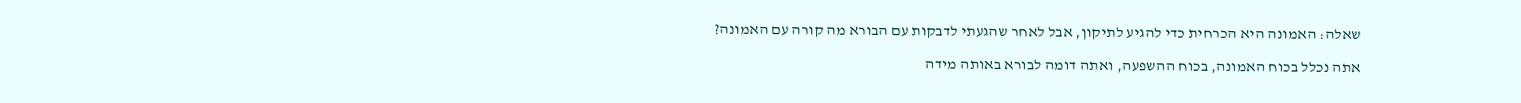שאלה: האמונה היא הכרחית כדי להגיע לתיקון, אבל לאחר שהגעתי לדבקות עם הבורא מה קורה עם האמונה?

אתה נכלל בכוח האמונה, בכוח ההשפעה, ואתה דומה לבורא באותה מידה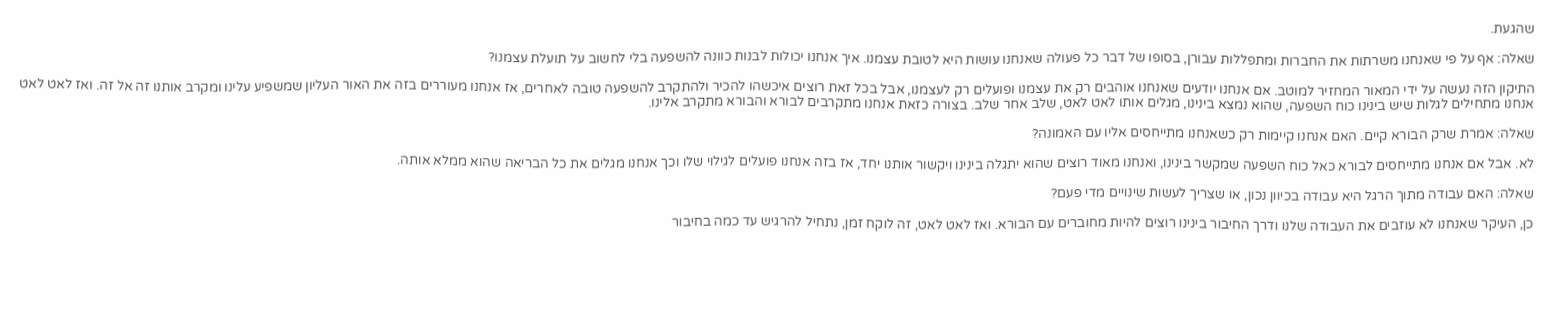שהגעת.

שאלה: אף על פי שאנחנו משרתות את החברות ומתפללות עבורן, בסופו של דבר כל פעולה שאנחנו עושות היא לטובת עצמנו. איך אנחנו יכולות לבנות כוונה להשפעה בלי לחשוב על תועלת עצמנו?

התיקון הזה נעשה על ידי המאור המחזיר למוטב. אם אנחנו יודעים שאנחנו אוהבים רק את עצמנו ופועלים רק לעצמנו, אבל בכל זאת רוצים איכשהו להכיר ולהתקרב להשפעה טובה לאחרים, אז אנחנו מעוררים בזה את האור העליון שמשפיע עלינו ומקרב אותנו זה אל זה. ואז לאט לאט אנחנו מתחילים לגלות שיש בינינו כוח השפעה, שהוא נמצא בינינו, מגלים אותו לאט לאט, שלב אחר שלב. בצורה כזאת אנחנו מתקרבים לבורא והבורא מתקרב אלינו.

שאלה: אמרת שרק הבורא קיים. האם אנחנו קיימות רק כשאנחנו מתייחסים אליו עם האמונה?

לא. אבל אם אנחנו מתייחסים לבורא כאל כוח השפעה שמקשר בינינו, ואנחנו מאוד רוצים שהוא יתגלה בינינו ויקשור אותנו יחד, אז בזה אנחנו פועלים לגילוי שלו וכך אנחנו מגלים את כל הבריאה שהוא ממלא אותה.

שאלה: האם עבודה מתוך הרגל היא עבודה בכיוון נכון, או שצריך לעשות שינויים מדי פעם?

כן, העיקר שאנחנו לא עוזבים את העבודה שלנו ודרך החיבור בינינו רוצים להיות מחוברים עם הבורא. ואז לאט לאט, זה לוקח זמן, נתחיל להרגיש עד כמה בחיבור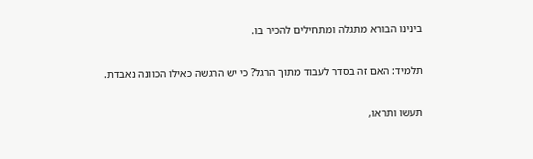בינינו הבורא מתגלה ומתחילים להכיר בו.

תלמיד: האם זה בסדר לעבוד מתוך הרגל? כי יש הרגשה כאילו הכוונה נאבדת.

תעשו ותראו,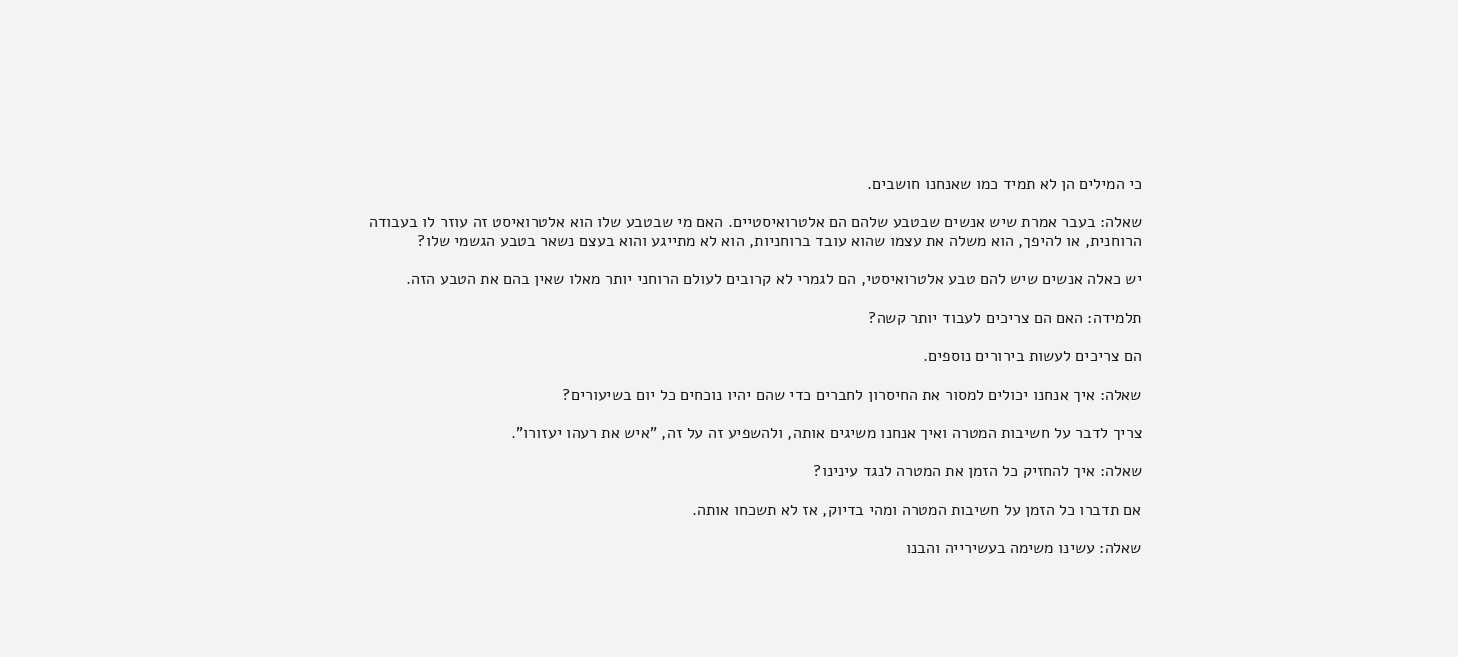כי המילים הן לא תמיד כמו שאנחנו חושבים.

שאלה: בעבר אמרת שיש אנשים שבטבע שלהם הם אלטרואיסטיים. האם מי שבטבע שלו הוא אלטרואיסט זה עוזר לו בעבודה הרוחנית, או להיפך, הוא משלה את עצמו שהוא עובד ברוחניות, הוא לא מתייגע והוא בעצם נשאר בטבע הגשמי שלו?

יש כאלה אנשים שיש להם טבע אלטרואיסטי, הם לגמרי לא קרובים לעולם הרוחני יותר מאלו שאין בהם את הטבע הזה.

תלמידה: האם הם צריכים לעבוד יותר קשה?

הם צריכים לעשות בירורים נוספים.

שאלה: איך אנחנו יכולים למסור את החיסרון לחברים כדי שהם יהיו נוכחים כל יום בשיעורים?

צריך לדבר על חשיבות המטרה ואיך אנחנו משיגים אותה, ולהשפיע זה על זה, "איש את רעהו יעזורו".

שאלה: איך להחזיק כל הזמן את המטרה לנגד עינינו?

אם תדברו כל הזמן על חשיבות המטרה ומהי בדיוק, אז לא תשכחו אותה.

שאלה: עשינו משימה בעשירייה והבנו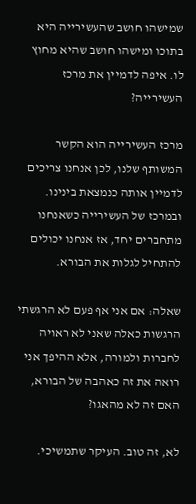שמישהו חושב שהעשירייה היא בתוכו ומישהו חושב שהיא מחוץ לו. איפה לדמיין את מרכז העשירייה?

מרכז העשירייה הוא הקשר המשותף שלנו, לכן אנחנו צריכים לדמיין אותה כנמצאת בינינו. ובמרכז של העשירייה כשאנחנו מתחברים יחד, אז אנחנו יכולים להתחיל לגלות את הבורא.

שאלה: אם אני אף פעם לא הרגשתי הרגשות כאלה שאני לא ראויה לחברות ולמורה, אלא ההיפך אני רואה את זה כאהבה של הבורא, האם זה לא מהאגו?

לא, זה טוב. העיקר שתמשיכי.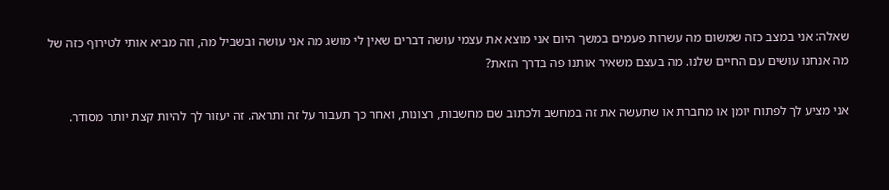שאלה: אני במצב כזה שמשום מה עשרות פעמים במשך היום אני מוצא את עצמי עושה דברים שאין לי מושג מה אני עושה ובשביל מה, וזה מביא אותי לטירוף כזה של מה אנחנו עושים עם החיים שלנו. מה בעצם משאיר אותנו פה בדרך הזאת?

אני מציע לך לפתוח יומן או מחברת או שתעשה את זה במחשב ולכתוב שם מחשבות, רצונות, ואחר כך תעבור על זה ותראה. זה יעזור לך להיות קצת יותר מסודר.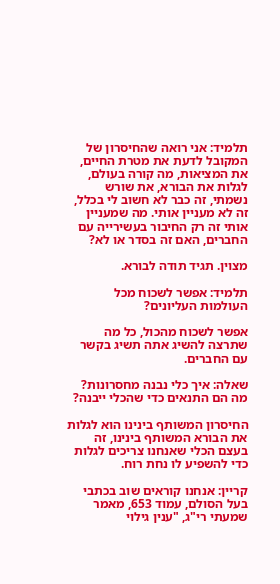תלמיד: אני רואה שהחיסרון של המקובל לדעת את מטרת החיים, את המציאות, מה קורה בעולם, לגלות את הבורא, את שורש נשמתי, זה כבר לא חשוב לי בכלל, זה לא מעניין אותי. מה שמעניין אותי זה רק החיבור בעשירייה עם החברים, האם זה בסדר או לא?

מצוין. תגיד תודה לבורא.

תלמיד: אפשר לשכוח מכל העולמות העליונים?

אפשר לשכוח מהכול, כל מה שתרצה להשיג אתה תשיג בקשר עם החברים.

שאלה: איך כלי נבנה מחסרונות? מה הם התנאים כדי שהכלי ייבנה?

החיסרון המשותף בינינו הוא לגלות את הבורא המשותף בינינו, זה בעצם הכלי שאנחנו צריכים לגלות כדי להשפיע לו נחת רוח.

קריין: אנחנו קוראים שוב בכתבי בעל הסולם, עמוד 653, מאמר שמעתי רי"ג, "ענין גילוי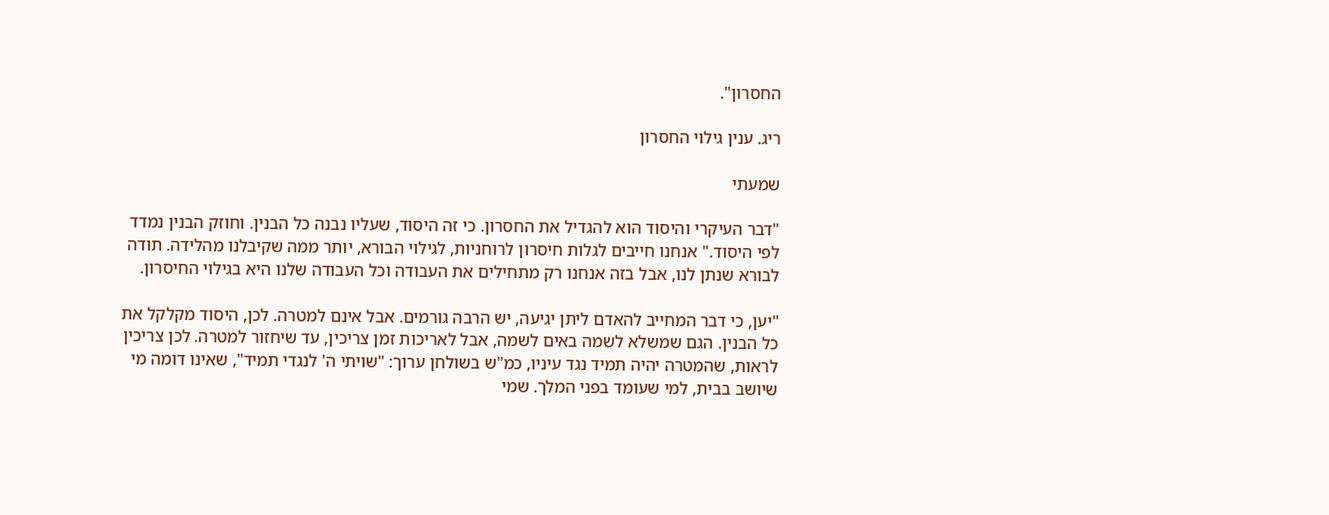החסרון".

ריג. ענין גילוי החסרון

שמעתי

"דבר העיקרי והיסוד הוא להגדיל את החסרון. כי זה היסוד, שעליו נבנה כל הבנין. וחוזק הבנין נמדד לפי היסוד." אנחנו חייבים לגלות חיסרון לרוחניות, לגילוי הבורא, יותר ממה שקיבלנו מהלידה. תודה לבורא שנתן לנו, אבל בזה אנחנו רק מתחילים את העבודה וכל העבודה שלנו היא בגילוי החיסרון.

"יען, כי דבר המחייב להאדם ליתן יגיעה, יש הרבה גורמים. אבל אינם למטרה. לכן, היסוד מקלקל את כל הבנין. הגם שמשלא לשמה באים לשמה, אבל לאריכות זמן צריכין, עד שיחזור למטרה. לכן צריכין לראות, שהמטרה יהיה תמיד נגד עיניו, כמ"ש בשולחן ערוך: "שויתי ה' לנגדי תמיד", שאינו דומה מי שיושב בבית, למי שעומד בפני המלך. שמי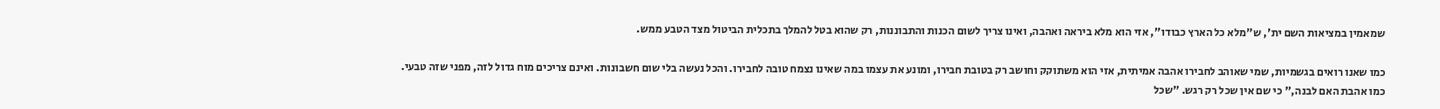שמאמין במציאות השם ית', ש"מלא כל הארץ כבודו", אזי הוא מלא ביראה ואהבה, ואינו צריך לשום הכנות והתבוננות, רק שהוא בטל להמלך בתכלית הביטול מצד הטבע ממש.

כמו שאנו רואים בגשמיות, שמי שאוהב לחבירו אהבה אמיתית, אזי הוא משתוקק וחושב רק בטובת חבירו, ומונע את עצמו במה שאינו נצמח טובה לחבירו. והכל נעשה בלי שום חשבונות. ואינם צריכים מוח גדול לזה, מפני שזה טבעי. כמו אהבת האם לבנה," כי שם אין שכל רק רגש. "שכל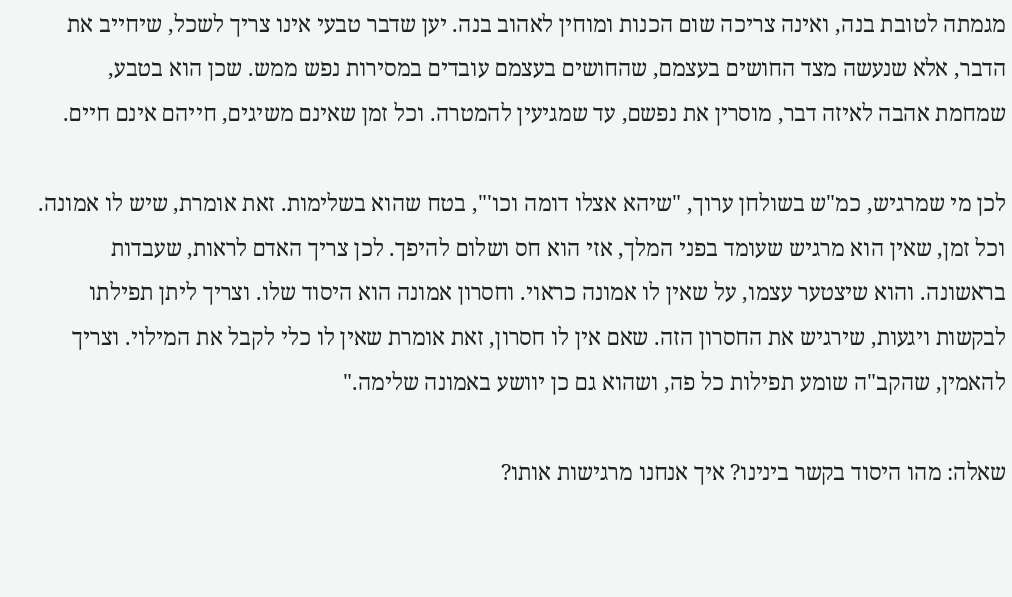מגמתה לטובת בנה, ואינה צריכה שום הכנות ומוחין לאהוב בנה. יען שדבר טבעי אינו צריך לשכל, שיחייב את הדבר, אלא שנעשה מצד החושים בעצמם, שהחושים בעצמם עובדים במסירות נפש ממש. שכן הוא בטבע, שמחמת אהבה לאיזה דבר, מוסרין את נפשם, עד שמגיעין להמטרה. וכל זמן שאינם משיגים, חייהם אינם חיים.

לכן מי שמרגיש, כמ"ש בשולחן ערוך, "שיהא אצלו דומה וכו'", בטח שהוא בשלימות. זאת אומרת, שיש לו אמונה. וכל זמן, שאין הוא מרגיש שעומד בפני המלך, אזי הוא חס ושלום להיפך. לכן צריך האדם לראות, שעבדות בראשונה. והוא שיצטער עצמו, על שאין לו אמונה כראוי. וחסרון אמונה הוא היסוד שלו. וצריך ליתן תפילתו לבקשות ויגעות, שירגיש את החסרון הזה. שאם אין לו חסרון, זאת אומרת שאין לו כלי לקבל את המילוי. וצריך להאמין, שהקב"ה שומע תפילות כל פה, ושהוא גם כן יוושע באמונה שלימה."

שאלה: מהו היסוד בקשר בינינו? איך אנחנו מרגישות אותו?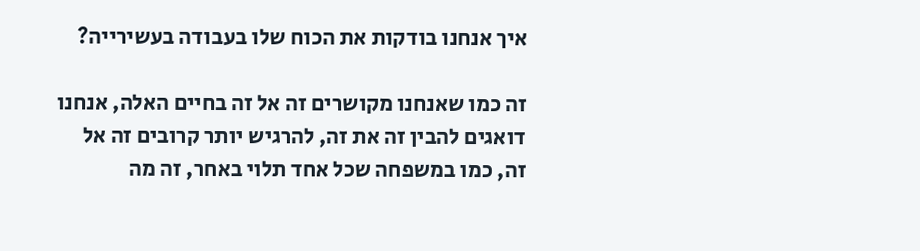איך אנחנו בודקות את הכוח שלו בעבודה בעשירייה?

זה כמו שאנחנו מקושרים זה אל זה בחיים האלה, אנחנו דואגים להבין זה את זה, להרגיש יותר קרובים זה אל זה, כמו במשפחה שכל אחד תלוי באחר, זה מה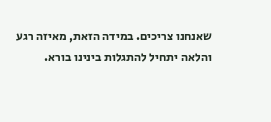שאנחנו צריכים. במידה הזאת, מאיזה רגע והלאה יתחיל להתגלות בינינו בורא.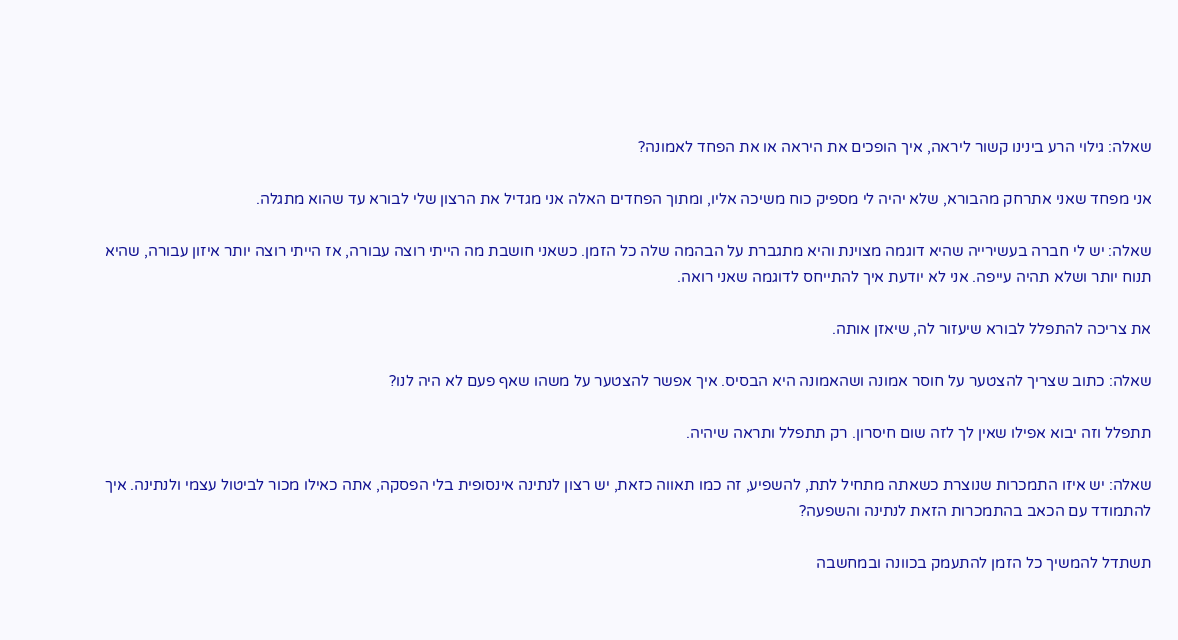שאלה: גילוי הרע בינינו קשור ליראה, איך הופכים את היראה או את הפחד לאמונה?

אני מפחד שאני אתרחק מהבורא, שלא יהיה לי מספיק כוח משיכה אליו, ומתוך הפחדים האלה אני מגדיל את הרצון שלי לבורא עד שהוא מתגלה.

שאלה: יש לי חברה בעשירייה שהיא דוגמה מצוינת והיא מתגברת על הבהמה שלה כל הזמן. כשאני חושבת מה הייתי רוצה עבורה, אז הייתי רוצה יותר איזון עבורה, שהיא תנוח יותר ושלא תהיה עייפה. אני לא יודעת איך להתייחס לדוגמה שאני רואה.

את צריכה להתפלל לבורא שיעזור לה, שיאזן אותה.

שאלה: כתוב שצריך להצטער על חוסר אמונה ושהאמונה היא הבסיס. איך אפשר להצטער על משהו שאף פעם לא היה לנו?

תתפלל וזה יבוא אפילו שאין לך לזה שום חיסרון. רק תתפלל ותראה שיהיה.

שאלה: יש איזו התמכרות שנוצרת כשאתה מתחיל לתת, להשפיע, זה כמו תאווה כזאת, יש רצון לנתינה אינסופית בלי הפסקה, אתה כאילו מכור לביטול עצמי ולנתינה. איך להתמודד עם הכאב בהתמכרות הזאת לנתינה והשפעה?

תשתדל להמשיך כל הזמן להתעמק בכוונה ובמחשבה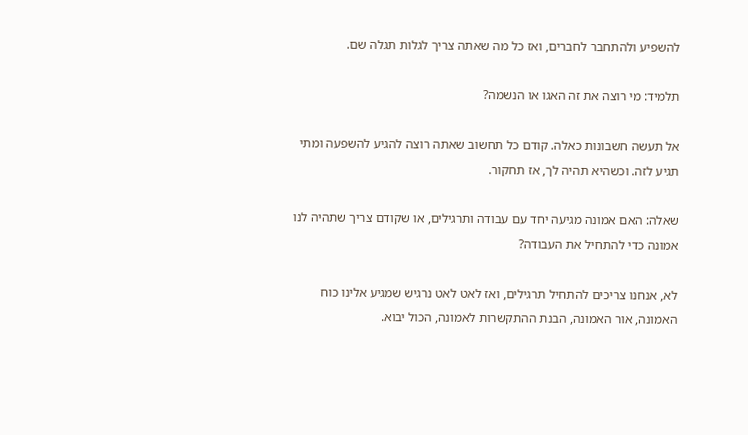להשפיע ולהתחבר לחברים, ואז כל מה שאתה צריך לגלות תגלה שם.

תלמיד: מי רוצה את זה האגו או הנשמה?

אל תעשה חשבונות כאלה. קודם כל תחשוב שאתה רוצה להגיע להשפעה ומתי תגיע לזה. וכשהיא תהיה לך, אז תחקור.

שאלה: האם אמונה מגיעה יחד עם עבודה ותרגילים, או שקודם צריך שתהיה לנו אמונה כדי להתחיל את העבודה?

לא, אנחנו צריכים להתחיל תרגילים, ואז לאט לאט נרגיש שמגיע אלינו כוח האמונה, אור האמונה, הבנת ההתקשרות לאמונה, הכול יבוא.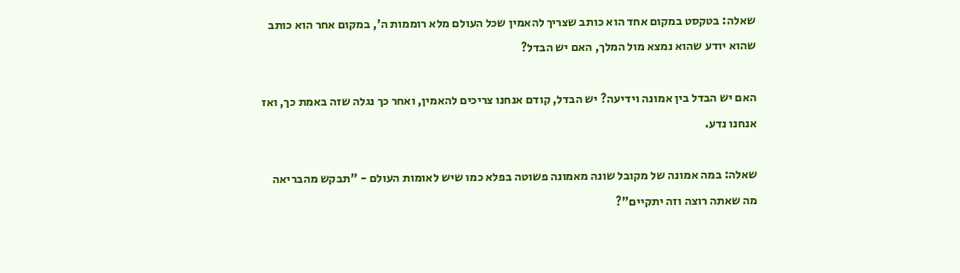שאלה: בטקסט במקום אחד הוא כותב שצריך להאמין שכל העולם מלא רוממות ה', במקום אחר הוא כותב שהוא יודע שהוא נמצא מול המלך, האם יש הבדל?

האם יש הבדל בין אמונה וידיעה? יש הבדל, קודם אנחנו צריכים להאמין, ואחר כך נגלה שזה באמת כך, ואז אנחנו נדע.

שאלה: במה אמונה של מקובל שונה מאמונה פשוטה בפלא כמו שיש לאומות העולם - "תבקש מהבריאה מה שאתה רוצה וזה יתקיים"?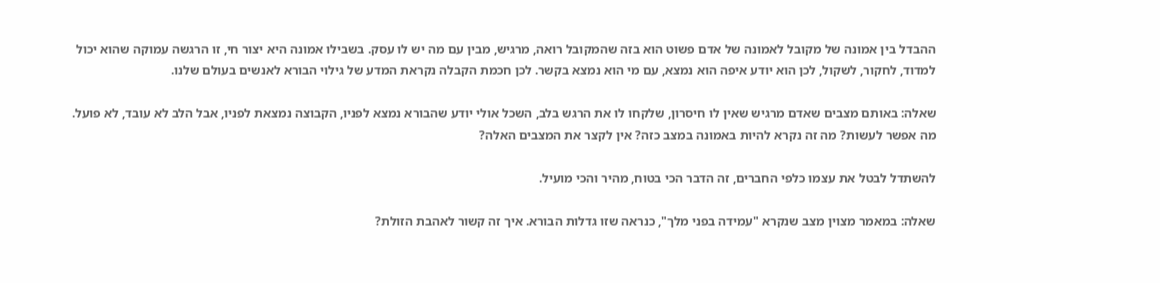ההבדל בין אמונה של מקובל לאמונה של אדם פשוט הוא בזה שהמקובל רואה, מרגיש, מבין עם מה יש לו עסק. בשבילו אמונה היא יצור חי, זו הרגשה עמוקה שהוא יכול למדוד, לחקור, לשקול, לכן הוא יודע איפה הוא נמצא, עם מי הוא נמצא בקשר. לכן חכמת הקבלה נקראת המדע של גילוי הבורא לאנשים בעולם שלנו.

שאלה: באותם מצבים שאדם מרגיש שאין לו חיסרון, שלקחו לו את הרגש בלב, השכל אולי יודע שהבורא נמצא לפניו, הקבוצה נמצאת לפניו, אבל הלב לא עובד, לא פועל. מה אפשר לעשות? מה זה נקרא להיות באמונה במצב כזה? אין לקצר את המצבים האלה?

להשתדל לבטל את עצמו כלפי החברים, זה הדבר הכי בטוח, מהיר והכי מועיל.

שאלה: במאמר מצוין מצב שנקרא "עמידה בפני מלך", כנראה שזו גדלות הבורא. איך זה קשור לאהבת הזולת?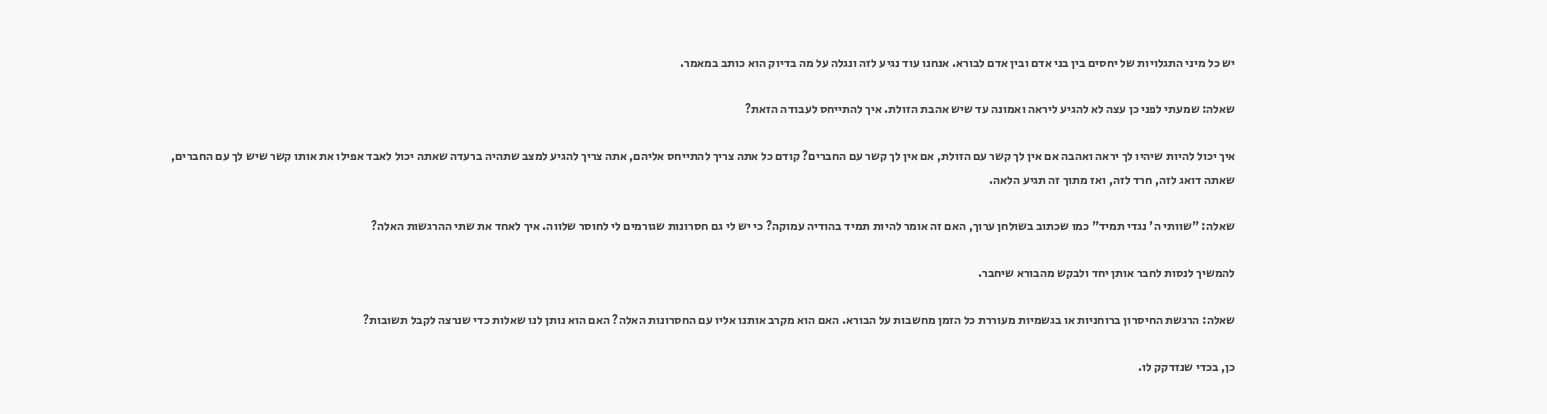יש כל מיני התגלויות של יחסים בין בני אדם ובין אדם לבורא. אנחנו עוד נגיע לזה ונגלה על מה בדיוק הוא כותב במאמר.

שאלה: שמעתי לפני כן עצה לא להגיע ליראה ואמונה עד שיש אהבת הזולת. איך להתייחס לעבודה הזאת?

איך יכול להיות שיהיו לך יראה ואהבה אם אין לך קשר עם הזולת, אם אין לך קשר עם החברים? קודם כל אתה צריך להתייחס אליהם, אתה צריך להגיע למצב שתהיה ברעדה שאתה יכול לאבד אפילו את אותו קשר שיש לך עם החברים, שאתה דואג לזה, חרד לזה, ואז מתוך זה תגיע הלאה.

שאלה: "שוותי ה' נגדי תמיד" כמו שכתוב בשולחן ערוך, האם זה אומר להיות תמיד בהודיה עמוקה? כי יש לי גם חסרונות שגורמים לי לחוסר שלווה. איך לאחד את שתי ההרגשות האלה?

להמשיך לנסות לחבר אותן יחד ולבקש מהבורא שיחבר.

שאלה: הרגשת החיסרון ברוחניות או בגשמיות מעוררת כל הזמן מחשבות על הבורא. האם הוא מקרב אותנו אליו עם החסרונות האלה? האם הוא נותן לנו שאלות כדי שנרצה לקבל תשובות?

כן, בכדי שנזדקק לו.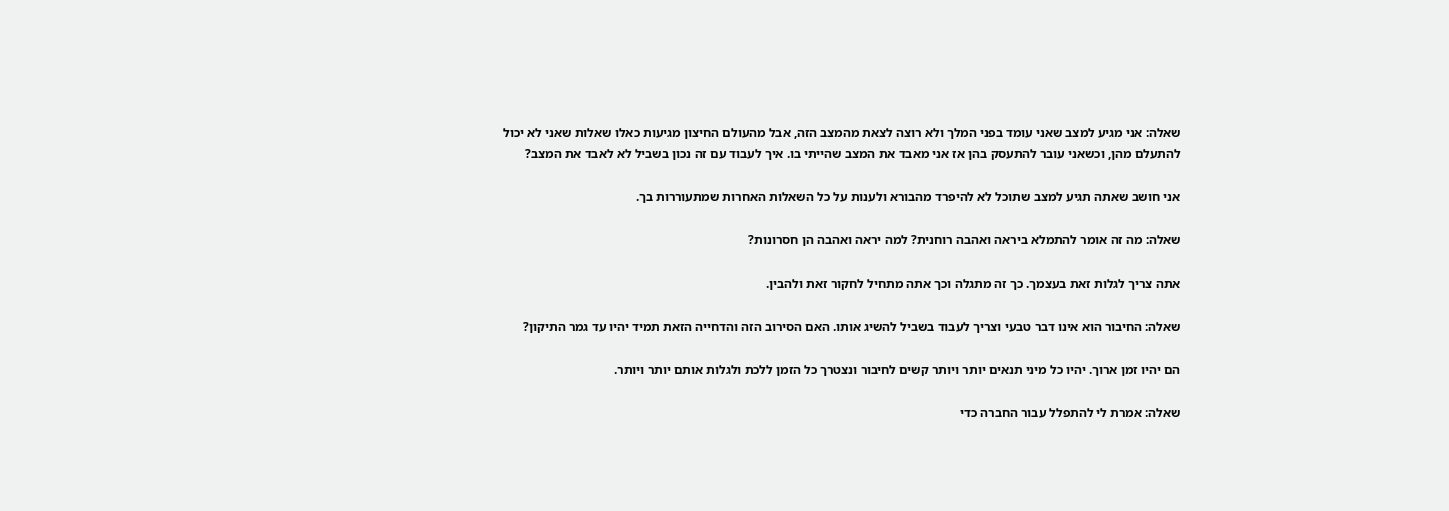שאלה: אני מגיע למצב שאני עומד בפני המלך ולא רוצה לצאת מהמצב הזה, אבל מהעולם החיצון מגיעות כאלו שאלות שאני לא יכול להתעלם מהן, וכשאני עובר להתעסק בהן אז אני מאבד את המצב שהייתי בו. איך לעבוד עם זה נכון בשביל לא לאבד את המצב?

אני חושב שאתה תגיע למצב שתוכל לא להיפרד מהבורא ולענות על כל השאלות האחרות שמתעוררות בך.

שאלה: מה זה אומר להתמלא ביראה ואהבה רוחנית? למה יראה ואהבה הן חסרונות?

אתה צריך לגלות זאת בעצמך. כך זה מתגלה וכך אתה מתחיל לחקור זאת ולהבין.

שאלה: החיבור הוא אינו דבר טבעי וצריך לעבוד בשביל להשיג אותו. האם הסירוב הזה והדחייה הזאת תמיד יהיו עד גמר התיקון?

הם יהיו זמן ארוך. יהיו כל מיני תנאים יותר ויותר קשים לחיבור ונצטרך כל הזמן ללכת ולגלות אותם יותר ויותר.

שאלה: אמרת לי להתפלל עבור החברה כדי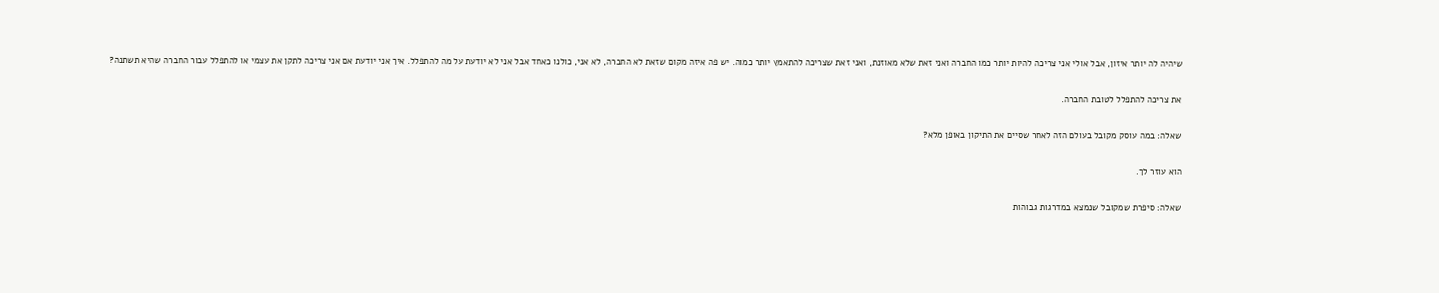שיהיה לה יותר איזון, אבל אולי אני צריכה להיות יותר כמו החברה ואני זאת שלא מאוזנת, ואני זאת שצריכה להתאמץ יותר כמוה. יש פה איזה מקום שזאת לא החברה, לא אני, כולנו כאחד אבל אני לא יודעת על מה להתפלל. איך אני יודעת אם אני צריכה לתקן את עצמי או להתפלל עבור החברה שהיא תשתנה?

את צריכה להתפלל לטובת החברה.

שאלה: במה עוסק מקובל בעולם הזה לאחר שסיים את התיקון באופן מלא?

הוא עוזר לך.

שאלה: סיפרת שמקובל שנמצא במדרגות גבוהות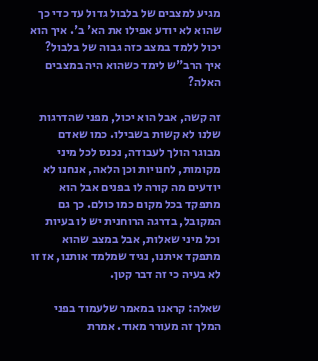מגיע למצבים של בלבול גדול עד כדי כך שהוא לא יודע אפילו את הא' ב'. איך הוא יכול ללמד במצב כזה גבוה של בלבול? איך הרב"ש לימד כשהוא היה במצבים האלה?

זה קשה, אבל הוא יכול, מפני שהדרגות שלנו לא קשות בשבילו. כמו שאדם מבוגר הולך לעבודה, נכנס לכל מיני מקומות, לחנויות וכן הלאה, אנחנו לא יודעים מה קורה לו בפנים אבל הוא מתפקד בכל מקום כמו כולם. כך גם המקובל, בדרגה הרוחנית יש לו בעיות וכל מיני שאלות, אבל במצב שהוא מתפקד איתנו, נגיד שמלמד אותנו, אז זו לא בעיה כי זה דבר קטן.

שאלה: קראנו במאמר שלעמוד בפני המלך זה מעורר מאוד. אמרת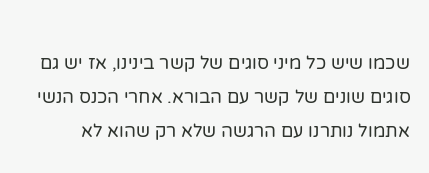שכמו שיש כל מיני סוגים של קשר בינינו, אז יש גם סוגים שונים של קשר עם הבורא. אחרי הכנס הנשי אתמול נותרנו עם הרגשה שלא רק שהוא לא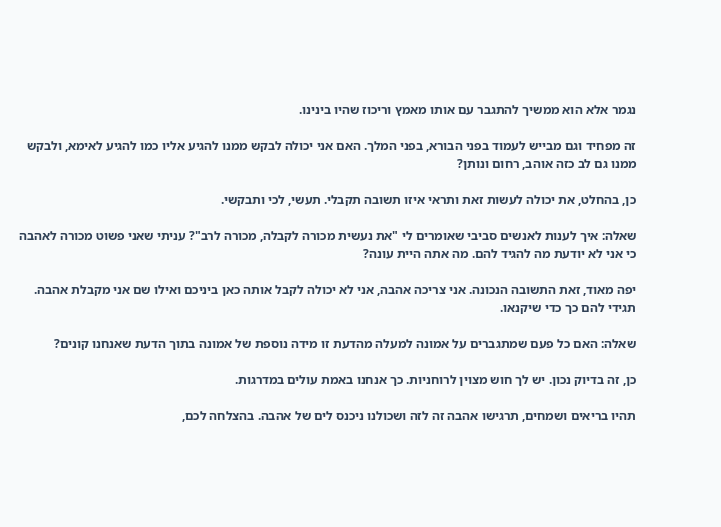נגמר אלא הוא ממשיך להתגבר עם אותו מאמץ וריכוז שהיו בינינו.

זה מפחיד וגם מבייש לעמוד בפני הבורא, בפני המלך. האם אני יכולה לבקש ממנו להגיע אליו כמו להגיע לאימא, ולבקש ממנו גם לב כזה אוהב, רחום ונותן?

כן, בהחלט, את יכולה לעשות זאת ותראי איזו תשובה תקבלי. תעשי, לכי ותבקשי.

שאלה: איך לענות לאנשים סביבי שאומרים לי "את נעשית מכורה לקבלה, מכורה לרב"? עניתי שאני פשוט מכורה לאהבה כי אני לא יודעת מה להגיד להם. מה אתה היית עונה?

יפה מאוד, זאת התשובה הנכונה. אני צריכה אהבה, אני לא יכולה לקבל אותה כאן ביניכם ואילו שם אני מקבלת אהבה. תגידי להם כך כדי שיקנאו.

שאלה: האם כל פעם שמתגברים על אמונה למעלה מהדעת זו מידה נוספת של אמונה בתוך הדעת שאנחנו קונים?

כן, זה בדיוק נכון. יש לך חוש מצוין לרוחניות. כך אנחנו באמת עולים במדרגות.

תהיו בריאים ושמחים, תרגישו אהבה זה לזה ושכולנו ניכנס לים של אהבה. בהצלחה לכם,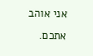אני אוהב אתכם.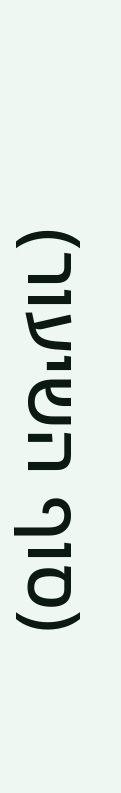(סוף השיעור)